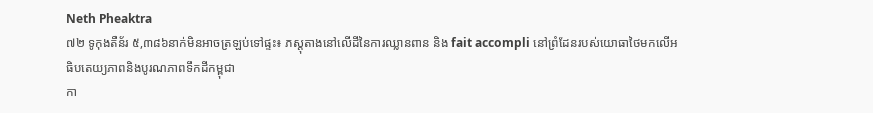Neth Pheaktra
៧២ ទូកុងតឺន័រ ៥,៣៨៦នាក់មិនអាចត្រឡប់ទៅផ្ទះ៖ ភស្តុតាងនៅលើដីនៃការឈ្លានពាន និង fait accompli នៅព្រំដែនរបស់យោធាថៃមកលើអធិបតេយ្យភាពនិងបូរណភាពទឹកដីកម្ពុជា
កា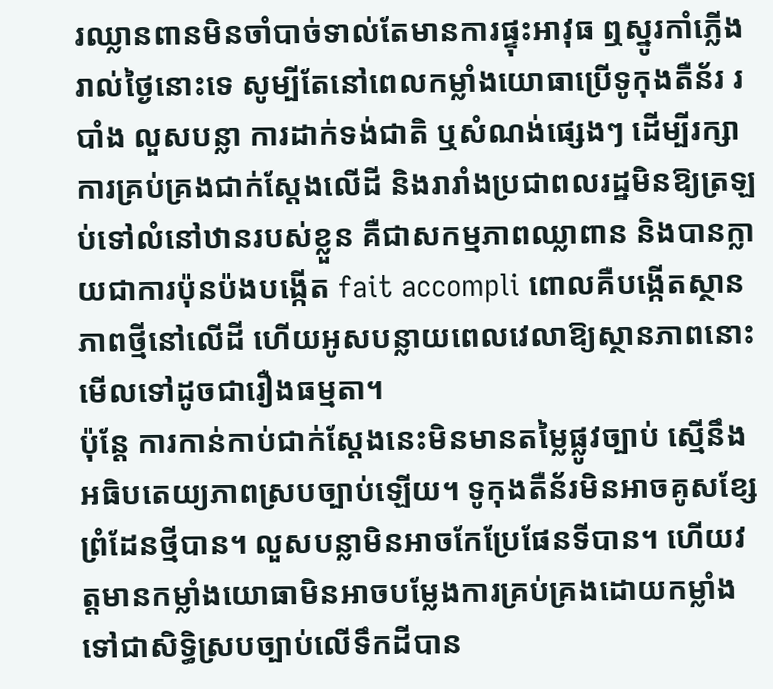រឈ្លានពានមិនចាំបាច់ទាល់តែមានការផ្ទុះអាវុធ ឮស្នូរកាំភ្លើងរាល់ថ្ងៃនោះទេ សូម្បីតែនៅពេលកម្លាំងយោធាប្រើទូកុងតឺន័រ របាំង លួសបន្លា ការដាក់ទង់ជាតិ ឬសំណង់ផ្សេងៗ ដើម្បីរក្សាការគ្រប់គ្រងជាក់ស្តែងលើដី និងរារាំងប្រជាពលរដ្ឋមិនឱ្យត្រឡប់ទៅលំនៅឋានរបស់ខ្លួន គឺជាសកម្មភាពឈ្លាពាន និងបានក្លាយជាការប៉ុនប៉ងបង្កើត fait accompli ពោលគឺបង្កើតស្ថានភាពថ្មីនៅលើដី ហើយអូសបន្លាយពេលវេលាឱ្យស្ថានភាពនោះមើលទៅដូចជារឿងធម្មតា។
ប៉ុន្តែ ការកាន់កាប់ជាក់ស្តែងនេះមិនមានតម្លៃផ្លូវច្បាប់ ស្មើនឹងអធិបតេយ្យភាពស្របច្បាប់ឡើយ។ ទូកុងតឺន័រមិនអាចគូសខ្សែព្រំដែនថ្មីបាន។ លួសបន្លាមិនអាចកែប្រែផែនទីបាន។ ហើយវត្តមានកម្លាំងយោធាមិនអាចបម្លែងការគ្រប់គ្រងដោយកម្លាំងទៅជាសិទ្ធិស្របច្បាប់លើទឹកដីបាន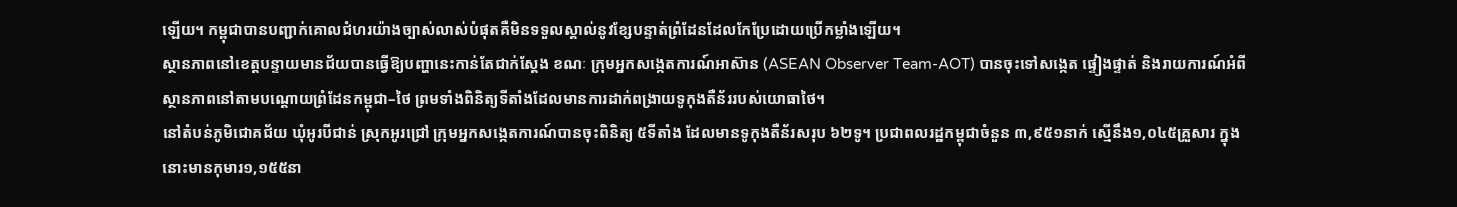ឡើយ។ កម្ពុជាបានបញ្ជាក់គោលជំហរយ៉ាងច្បាស់លាស់បំផុតគឺមិនទទួលស្គាល់នូវខ្សែបន្ទាត់ព្រំដែនដែលកែប្រែដោយប្រើកម្លាំងឡើយ។
ស្ថានភាពនៅខេត្តបន្ទាយមានជ័យបានធ្វើឱ្យបញ្ហានេះកាន់តែជាក់ស្តែង ខណៈ ក្រុមអ្នកសង្កេតការណ៍អាស៊ាន (ASEAN Observer Team-AOT) បានចុះទៅសង្កេត ផ្ទៀងផ្ទាត់ និងរាយការណ៍អំពីស្ថានភាពនៅតាមបណ្តោយព្រំដែនកម្ពុជា–ថៃ ព្រមទាំងពិនិត្យទីតាំងដែលមានការដាក់ពង្រាយទូកុងតឺន័ររបស់យោធាថៃ។
នៅតំបន់ភូមិជោគជ័យ ឃុំអូរបីជាន់ ស្រុកអូរជ្រៅ ក្រុមអ្នកសង្កេតការណ៍បានចុះពិនិត្យ ៥ទីតាំង ដែលមានទូកុងតឺន័រសរុប ៦២ទូ។ ប្រជាពលរដ្ឋកម្ពុជាចំនួន ៣,៩៥១នាក់ ស្មើនឹង១,០៤៥គ្រួសារ ក្នុងនោះមានកុមារ១,១៥៥នា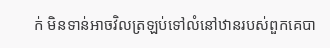ក់ មិនទាន់អាចវិលត្រឡប់ទៅលំនៅឋានរបស់ពួកគេបា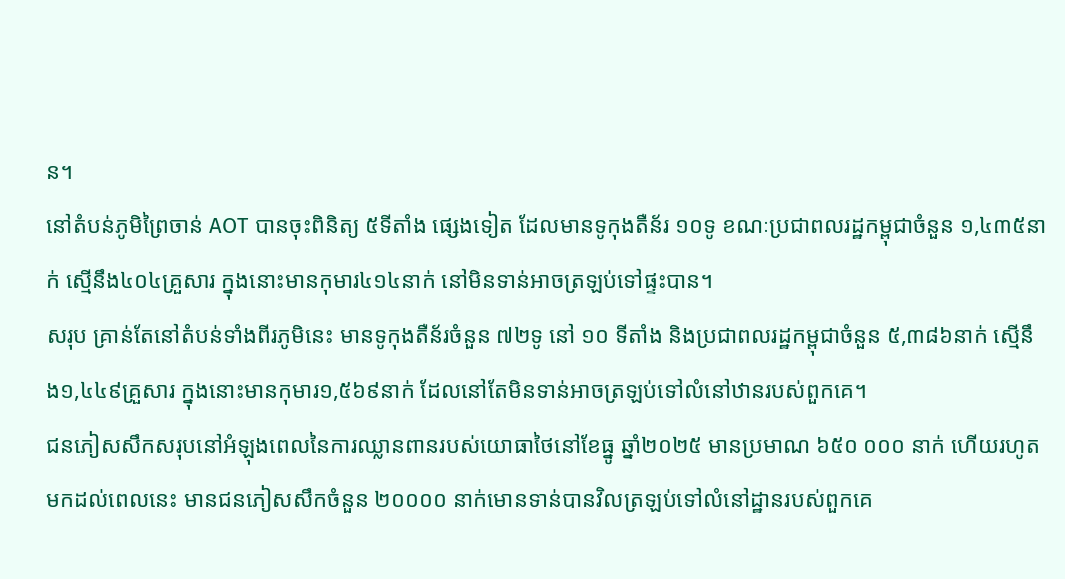ន។
នៅតំបន់ភូមិព្រៃចាន់ AOT បានចុះពិនិត្យ ៥ទីតាំង ផ្សេងទៀត ដែលមានទូកុងតឺន័រ ១០ទូ ខណៈប្រជាពលរដ្ឋកម្ពុជាចំនួន ១,៤៣៥នាក់ ស្មើនឹង៤០៤គ្រួសារ ក្នុងនោះមានកុមារ៤១៤នាក់ នៅមិនទាន់អាចត្រឡប់ទៅផ្ទះបាន។
សរុប គ្រាន់តែនៅតំបន់ទាំងពីរភូមិនេះ មានទូកុងតឺន័រចំនួន ៧២ទូ នៅ ១០ ទីតាំង និងប្រជាពលរដ្ឋកម្ពុជាចំនួន ៥,៣៨៦នាក់ ស្មើនឹង១,៤៤៩គ្រួសារ ក្នុងនោះមានកុមារ១,៥៦៩នាក់ ដែលនៅតែមិនទាន់អាចត្រឡប់ទៅលំនៅឋានរបស់ពួកគេ។
ជនភៀសសឹកសរុបនៅអំឡុងពេលនៃការឈ្លានពានរបស់យោធាថៃនៅខែធ្នូ ឆ្នាំ២០២៥ មានប្រមាណ ៦៥០ ០០០ នាក់ ហើយរហូតមកដល់ពេលនេះ មានជនភៀសសឹកចំនួន ២០០០០ នាក់មោនទាន់បានវិលត្រឡប់ទៅលំនៅដ្ឋានរបស់ពួកគេ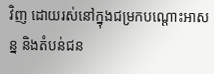វិញ ដោយរស់នៅក្នុងជម្រកបណ្តោះអាសន្ន និងតំបន់ជន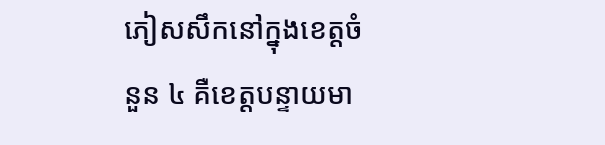ភៀសសឹកនៅក្នុងខេត្តចំនួន ៤ គឺខេត្តបន្ទាយមា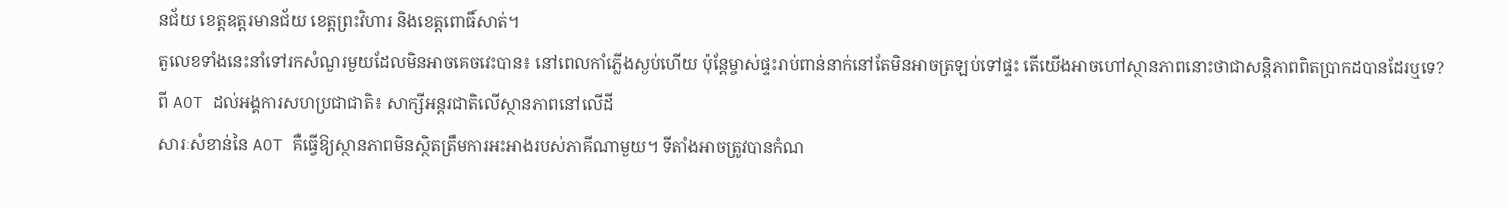នជ័យ ខេត្តឧត្តរមានជ័យ ខេត្តព្រះវិហារ និងខេត្តពោធិ៍សាត់។
តួលេខទាំងនេះនាំទៅរកសំណួរមួយដែលមិនអាចគេចវេះបាន៖ នៅពេលកាំភ្លើងស្ងប់ហើយ ប៉ុន្តែម្ចាស់ផ្ទះរាប់ពាន់នាក់នៅតែមិនអាចត្រឡប់ទៅផ្ទះ តើយើងអាចហៅស្ថានភាពនោះថាជាសន្តិភាពពិតប្រាកដបានដែរឬទេ?
ពី AOT ដល់អង្គការសហប្រជាជាតិ៖ សាក្សីអន្តរជាតិលើស្ថានភាពនៅលើដី
សារៈសំខាន់នៃ AOT គឺធ្វើឱ្យស្ថានភាពមិនស្ថិតត្រឹមការអះអាងរបស់ភាគីណាមួយ។ ទីតាំងអាចត្រូវបានកំណ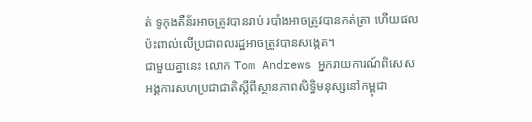ត់ ទូកុងតឺន័រអាចត្រូវបានរាប់ របាំងអាចត្រូវបានកត់ត្រា ហើយផលប៉ះពាល់លើប្រជាពលរដ្ឋអាចត្រូវបានសង្កេត។
ជាមួយគ្នានេះ លោក Tom Andrews អ្នករាយការណ៍ពិសេសអង្គការសហប្រជាជាតិស្តីពីស្ថានភាពសិទ្ធិមនុស្សនៅកម្ពុជា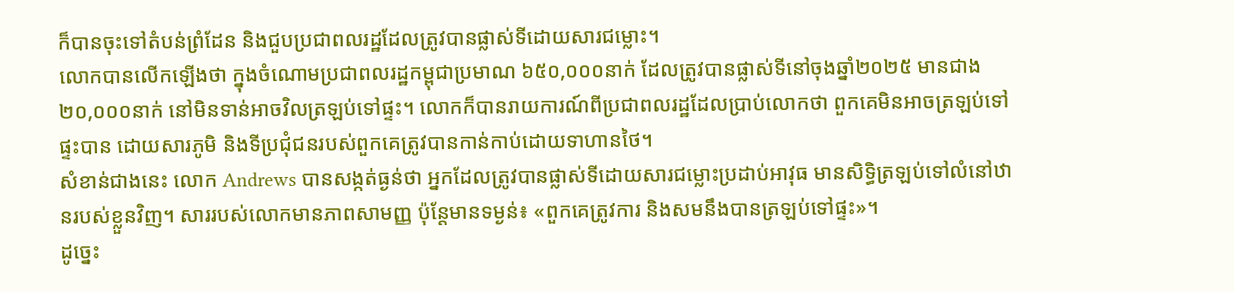ក៏បានចុះទៅតំបន់ព្រំដែន និងជួបប្រជាពលរដ្ឋដែលត្រូវបានផ្លាស់ទីដោយសារជម្លោះ។
លោកបានលើកឡើងថា ក្នុងចំណោមប្រជាពលរដ្ឋកម្ពុជាប្រមាណ ៦៥០,០០០នាក់ ដែលត្រូវបានផ្លាស់ទីនៅចុងឆ្នាំ២០២៥ មានជាង ២០,០០០នាក់ នៅមិនទាន់អាចវិលត្រឡប់ទៅផ្ទះ។ លោកក៏បានរាយការណ៍ពីប្រជាពលរដ្ឋដែលប្រាប់លោកថា ពួកគេមិនអាចត្រឡប់ទៅផ្ទះបាន ដោយសារភូមិ និងទីប្រជុំជនរបស់ពួកគេត្រូវបានកាន់កាប់ដោយទាហានថៃ។
សំខាន់ជាងនេះ លោក Andrews បានសង្កត់ធ្ងន់ថា អ្នកដែលត្រូវបានផ្លាស់ទីដោយសារជម្លោះប្រដាប់អាវុធ មានសិទ្ធិត្រឡប់ទៅលំនៅឋានរបស់ខ្លួនវិញ។ សាររបស់លោកមានភាពសាមញ្ញ ប៉ុន្តែមានទម្ងន់៖ «ពួកគេត្រូវការ និងសមនឹងបានត្រឡប់ទៅផ្ទះ»។
ដូច្នេះ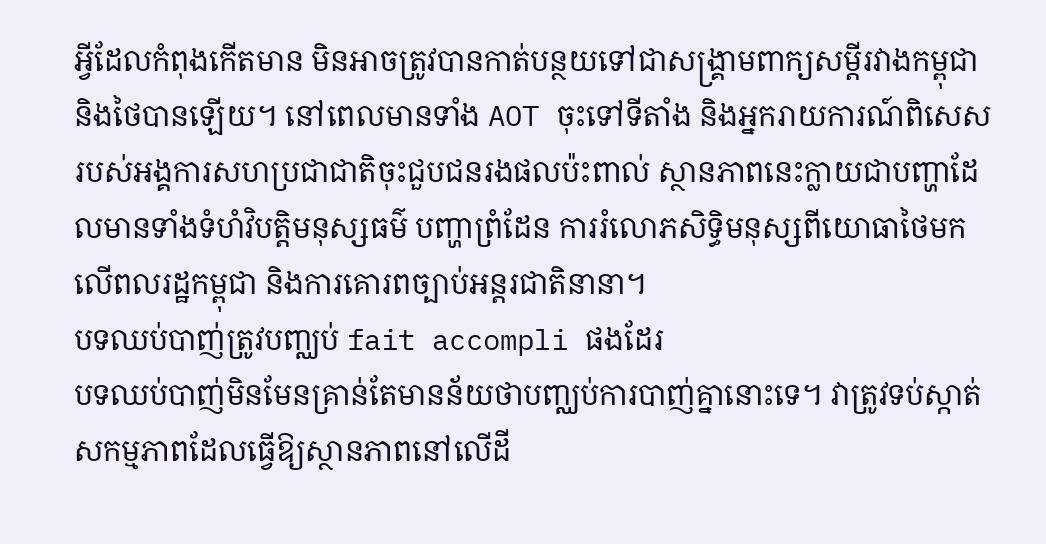អ្វីដែលកំពុងកើតមាន មិនអាចត្រូវបានកាត់បន្ថយទៅជាសង្គ្រាមពាក្យសម្តីរវាងកម្ពុជា និងថៃបានឡើយ។ នៅពេលមានទាំង AOT ចុះទៅទីតាំង និងអ្នករាយការណ៍ពិសេសរបស់អង្គការសហប្រជាជាតិចុះជួបជនរងផលប៉ះពាល់ ស្ថានភាពនេះក្លាយជាបញ្ហាដែលមានទាំងទំហំវិបត្តិមនុស្សធម៌ បញ្ហាព្រំដែន ការរំលោភសិទ្ធិមនុស្សពីយោធាថៃមកលើពលរដ្ឋកម្ពុជា និងការគោរពច្បាប់អន្តរជាតិនានា។
បទឈប់បាញ់ត្រូវបញ្ឈប់ fait accompli ផងដែរ
បទឈប់បាញ់មិនមែនគ្រាន់តែមានន័យថាបញ្ឈប់ការបាញ់គ្នានោះទេ។ វាត្រូវទប់ស្កាត់សកម្មភាពដែលធ្វើឱ្យស្ថានភាពនៅលើដី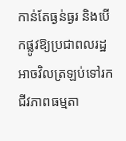កាន់តែធ្ងន់ធ្ងរ និងបើកផ្លូវឱ្យប្រជាពលរដ្ឋអាចវិលត្រឡប់ទៅរកជីវភាពធម្មតា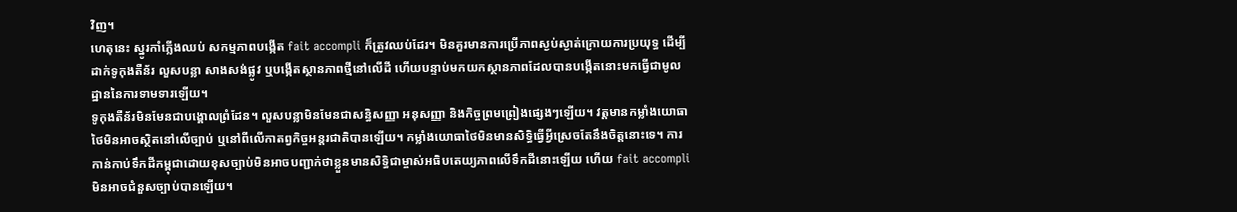វិញ។
ហេតុនេះ ស្នូរកាំភ្លើងឈប់ សកម្មភាពបង្កើត fait accompli ក៏ត្រូវឈប់ដែរ។ មិនគួរមានការប្រើភាពស្ងប់ស្ងាត់ក្រោយការប្រយុទ្ធ ដើម្បីដាក់ទូកុងតឺន័រ លួសបន្លា សាងសង់ផ្លូវ ឬបង្កើតស្ថានភាពថ្មីនៅលើដី ហើយបន្ទាប់មកយកស្ថានភាពដែលបានបង្កើតនោះមកធ្វើជាមូលដ្ឋាននៃការទាមទារឡើយ។
ទូកុងតឺន័រមិនមែនជាបង្គោលព្រំដែន។ លួសបន្លាមិនមែនជាសន្ធិសញ្ញា អនុសញ្ញា និងកិច្ចព្រមព្រៀងផ្សេងៗឡើយ។ វត្តមានកម្លាំងយោធាថៃមិនអាចស្ថិតនៅលើច្បាប់ ឬនៅពីលើកាតព្វកិច្ចអន្តរជាតិបានឡើយ។ កម្លាំងយោធាថៃមិនមានសិទ្ធិធ្វើអ្វីស្រេចតែនឹងចិត្តនោះទេ។ ការកាន់កាប់ទឹកដីកម្ពុជាដោយខុសច្បាប់មិនអាចបញ្ជាក់ថាខ្លួនមានសិទ្ធិជាម្ចាស់អធិបតេយ្យភាពលើទឹកដីនោះឡើយ ហើយ fait accompli មិនអាចជំនួសច្បាប់បានឡើយ។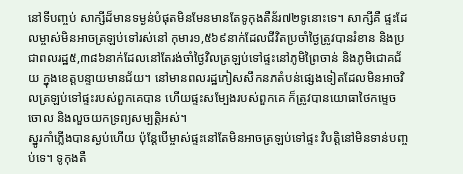នៅទីបញ្ចប់ សាក្សីដ៏មានទម្ងន់បំផុតមិនមែនមានតែទូកុងតឺន័រ៧២ទូនោះទេ។ សាក្សីគឺ ផ្ទះដែលម្ចាស់មិនអាចត្រឡប់ទៅរស់នៅ កុមារ១,៥៦៩នាក់ដែលជីវិតប្រចាំថ្ងៃត្រូវបានរំខាន និងប្រជាពលរដ្ឋ៥,៣៨៦នាក់ដែលនៅតែរង់ចាំថ្ងៃវិលត្រឡប់ទៅផ្ទះនៅភូមិព្រៃចាន់ និងភូមិជោគជ័យ ក្នុងខេត្តបន្ទាយមានជ័យ។ នៅមានពលរដ្ឋភៀសសឹកនភតំបន់ផ្សេងទៀតដែលមិនអាចវិលត្រឡប់ទៅផ្ទះរបស់ពួកគេបាន ហើយផ្ទះសម្បែងរបស់ពួកគេ ក៏ត្រូវបានយោធាថៃកម្ទេចចោល និងលួចយកទ្រព្យសម្បត្តិអស់។
ស្នូរកាំភ្លើងបានស្ងប់ហើយ ប៉ុន្តែបើម្ចាស់ផ្ទះនៅតែមិនអាចត្រឡប់ទៅផ្ទះ វិបត្តិនៅមិនទាន់បញ្ចប់ទេ។ ទូកុងតឺ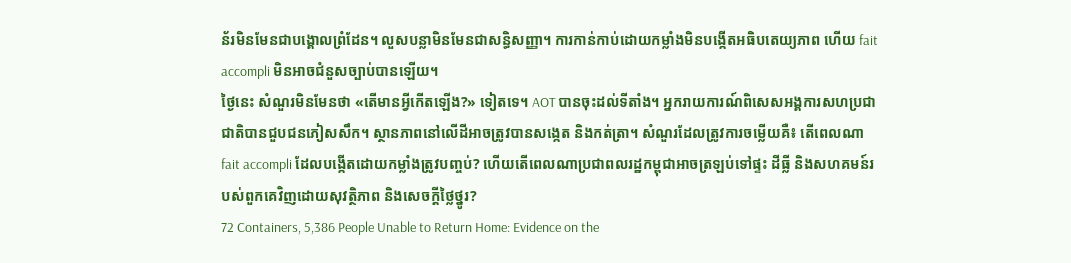ន័រមិនមែនជាបង្គោលព្រំដែន។ លួសបន្លាមិនមែនជាសន្ធិសញ្ញា។ ការកាន់កាប់ដោយកម្លាំងមិនបង្កើតអធិបតេយ្យភាព ហើយ fait accompli មិនអាចជំនួសច្បាប់បានឡើយ។
ថ្ងៃនេះ សំណួរមិនមែនថា «តើមានអ្វីកើតឡើង?» ទៀតទេ។ AOT បានចុះដល់ទីតាំង។ អ្នករាយការណ៍ពិសេសអង្គការសហប្រជាជាតិបានជួបជនភៀសសឹក។ ស្ថានភាពនៅលើដីអាចត្រូវបានសង្កេត និងកត់ត្រា។ សំណួរដែលត្រូវការចម្លើយគឺ៖ តើពេលណា fait accompli ដែលបង្កើតដោយកម្លាំងត្រូវបញ្ចប់? ហើយតើពេលណាប្រជាពលរដ្ឋកម្ពុជាអាចត្រឡប់ទៅផ្ទះ ដីធ្លី និងសហគមន៍របស់ពួកគេវិញដោយសុវត្ថិភាព និងសេចក្តីថ្លៃថ្នូរ?
72 Containers, 5,386 People Unable to Return Home: Evidence on the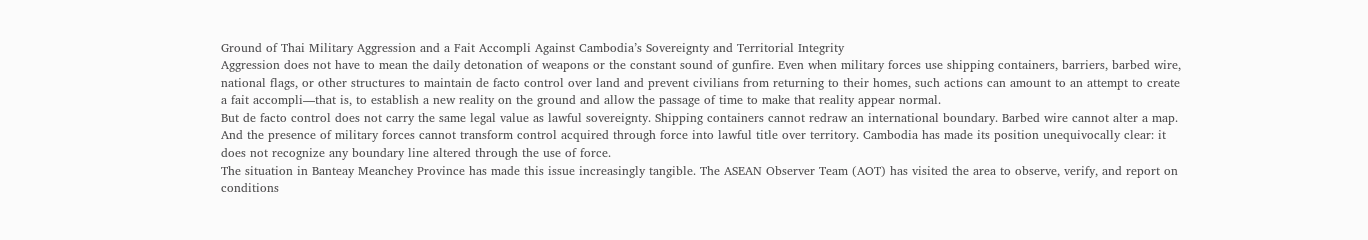Ground of Thai Military Aggression and a Fait Accompli Against Cambodia’s Sovereignty and Territorial Integrity
Aggression does not have to mean the daily detonation of weapons or the constant sound of gunfire. Even when military forces use shipping containers, barriers, barbed wire, national flags, or other structures to maintain de facto control over land and prevent civilians from returning to their homes, such actions can amount to an attempt to create a fait accompli—that is, to establish a new reality on the ground and allow the passage of time to make that reality appear normal.
But de facto control does not carry the same legal value as lawful sovereignty. Shipping containers cannot redraw an international boundary. Barbed wire cannot alter a map. And the presence of military forces cannot transform control acquired through force into lawful title over territory. Cambodia has made its position unequivocally clear: it does not recognize any boundary line altered through the use of force.
The situation in Banteay Meanchey Province has made this issue increasingly tangible. The ASEAN Observer Team (AOT) has visited the area to observe, verify, and report on conditions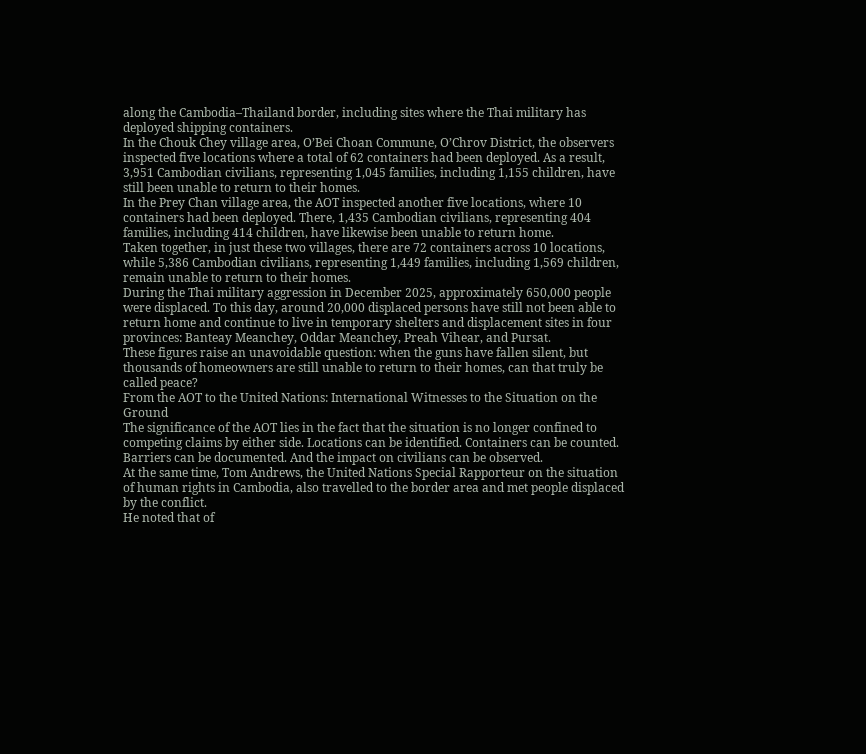along the Cambodia–Thailand border, including sites where the Thai military has deployed shipping containers.
In the Chouk Chey village area, O’Bei Choan Commune, O’Chrov District, the observers inspected five locations where a total of 62 containers had been deployed. As a result, 3,951 Cambodian civilians, representing 1,045 families, including 1,155 children, have still been unable to return to their homes.
In the Prey Chan village area, the AOT inspected another five locations, where 10 containers had been deployed. There, 1,435 Cambodian civilians, representing 404 families, including 414 children, have likewise been unable to return home.
Taken together, in just these two villages, there are 72 containers across 10 locations, while 5,386 Cambodian civilians, representing 1,449 families, including 1,569 children, remain unable to return to their homes.
During the Thai military aggression in December 2025, approximately 650,000 people were displaced. To this day, around 20,000 displaced persons have still not been able to return home and continue to live in temporary shelters and displacement sites in four provinces: Banteay Meanchey, Oddar Meanchey, Preah Vihear, and Pursat.
These figures raise an unavoidable question: when the guns have fallen silent, but thousands of homeowners are still unable to return to their homes, can that truly be called peace?
From the AOT to the United Nations: International Witnesses to the Situation on the Ground
The significance of the AOT lies in the fact that the situation is no longer confined to competing claims by either side. Locations can be identified. Containers can be counted. Barriers can be documented. And the impact on civilians can be observed.
At the same time, Tom Andrews, the United Nations Special Rapporteur on the situation of human rights in Cambodia, also travelled to the border area and met people displaced by the conflict.
He noted that of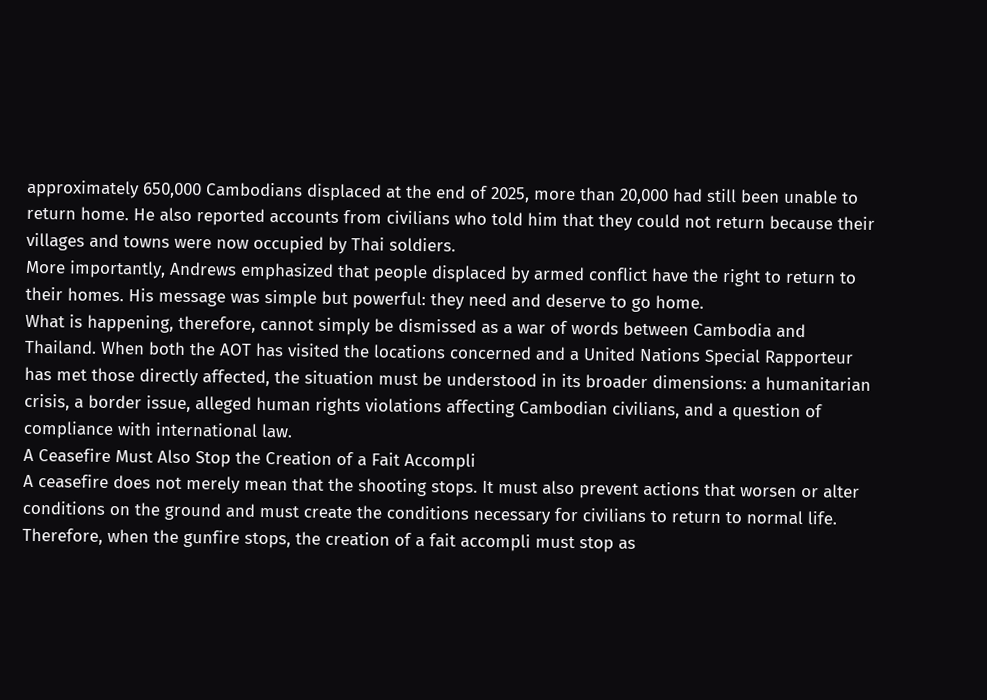approximately 650,000 Cambodians displaced at the end of 2025, more than 20,000 had still been unable to return home. He also reported accounts from civilians who told him that they could not return because their villages and towns were now occupied by Thai soldiers.
More importantly, Andrews emphasized that people displaced by armed conflict have the right to return to their homes. His message was simple but powerful: they need and deserve to go home.
What is happening, therefore, cannot simply be dismissed as a war of words between Cambodia and Thailand. When both the AOT has visited the locations concerned and a United Nations Special Rapporteur has met those directly affected, the situation must be understood in its broader dimensions: a humanitarian crisis, a border issue, alleged human rights violations affecting Cambodian civilians, and a question of compliance with international law.
A Ceasefire Must Also Stop the Creation of a Fait Accompli
A ceasefire does not merely mean that the shooting stops. It must also prevent actions that worsen or alter conditions on the ground and must create the conditions necessary for civilians to return to normal life.
Therefore, when the gunfire stops, the creation of a fait accompli must stop as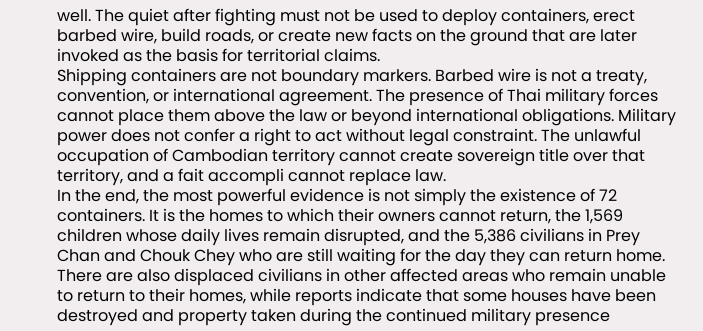well. The quiet after fighting must not be used to deploy containers, erect barbed wire, build roads, or create new facts on the ground that are later invoked as the basis for territorial claims.
Shipping containers are not boundary markers. Barbed wire is not a treaty, convention, or international agreement. The presence of Thai military forces cannot place them above the law or beyond international obligations. Military power does not confer a right to act without legal constraint. The unlawful occupation of Cambodian territory cannot create sovereign title over that territory, and a fait accompli cannot replace law.
In the end, the most powerful evidence is not simply the existence of 72 containers. It is the homes to which their owners cannot return, the 1,569 children whose daily lives remain disrupted, and the 5,386 civilians in Prey Chan and Chouk Chey who are still waiting for the day they can return home.
There are also displaced civilians in other affected areas who remain unable to return to their homes, while reports indicate that some houses have been destroyed and property taken during the continued military presence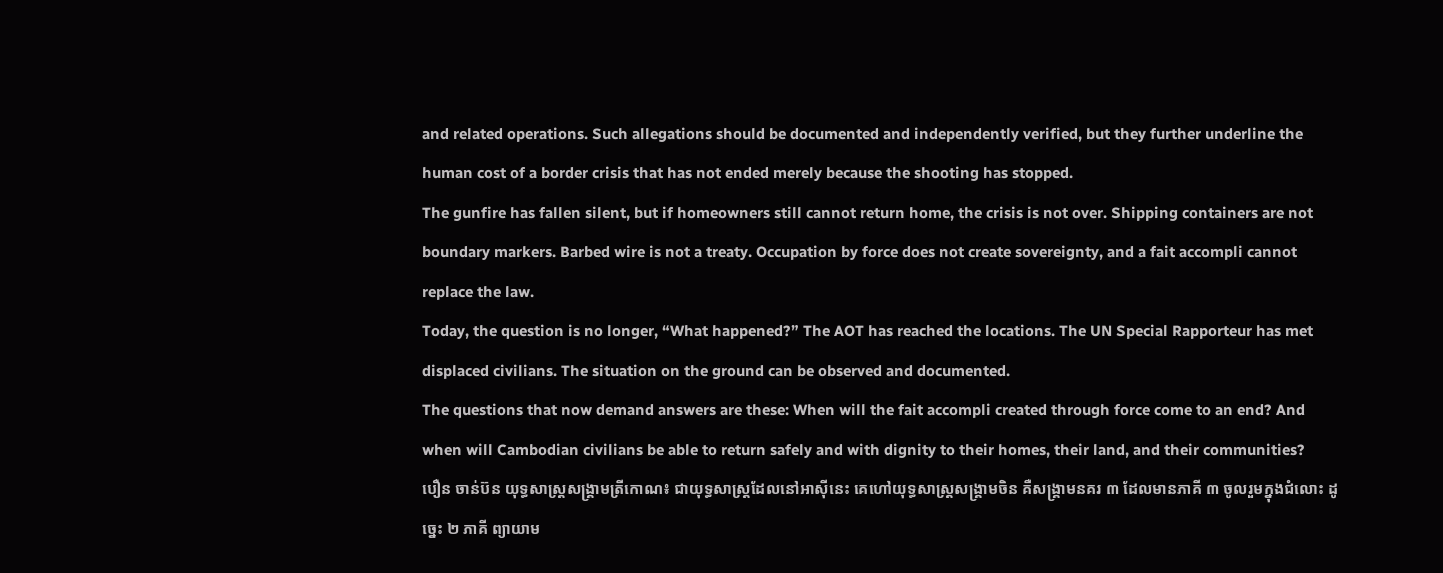and related operations. Such allegations should be documented and independently verified, but they further underline the human cost of a border crisis that has not ended merely because the shooting has stopped.
The gunfire has fallen silent, but if homeowners still cannot return home, the crisis is not over. Shipping containers are not boundary markers. Barbed wire is not a treaty. Occupation by force does not create sovereignty, and a fait accompli cannot replace the law.
Today, the question is no longer, “What happened?” The AOT has reached the locations. The UN Special Rapporteur has met displaced civilians. The situation on the ground can be observed and documented.
The questions that now demand answers are these: When will the fait accompli created through force come to an end? And when will Cambodian civilians be able to return safely and with dignity to their homes, their land, and their communities?
បឿន ចាន់ប៊ន យុទ្ធសាស្រ្តសង្រ្គាមត្រីកោណ៖ ជាយុទ្ធសាស្រ្តដែលនៅអាស៊ីនេះ គេហៅយុទ្ធសាស្រ្តសង្រ្គាមចិន គឺសង្រ្គាមនគរ ៣ ដែលមានភាគី ៣ ចូលរួមក្នុងជំលោះ ដូច្នេះ ២ ភាគី ព្យាយាម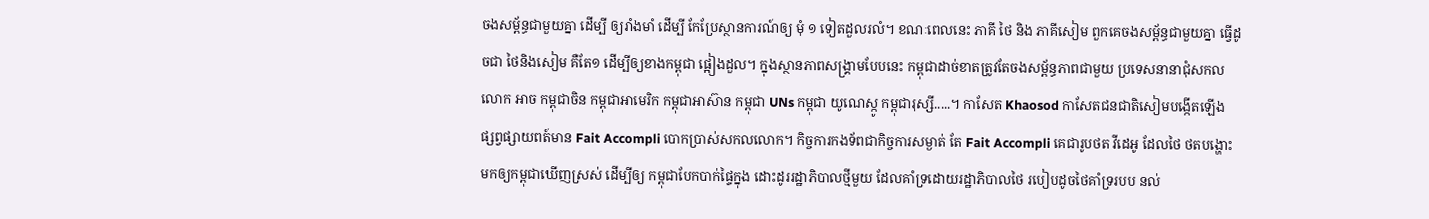ចងសម្ព័ន្ធជាមួយគ្នា ដើម្បី ឲ្យរាំងមាំ ដើម្បី កែប្រែស្ថានការណ៍ឲ្យ មុំ ១ ទៀតដួលរលំ។ ខណៈពេលនេះ ភាគី ថៃ និង ភាគីសៀម ពួកគេចងសម្ព័ន្ធជាមួយគ្នា ធ្វើដូចជា ថៃនិងសៀម គឺតែ១ ដើម្បីឲ្យខាងកម្ពុជា ផ្អៀងដួល។ ក្នុងស្ថានភាពសង្រ្គាមបែបនេះ កម្ពុជាដាច់ខាតត្រូវតែចងសម្ព័ន្ធភាពជាមួយ ប្រទេសនានាជុំសកលលោក អាច កម្ពុជាចិន កម្ពុជាអាមេរិក កម្ពុជាអាស៊ាន កម្ពុជា UNs កម្ពុជា យូណេស្កូ កម្ពុជារុស្សី.....។ កាសែត Khaosod កាសែតជនជាតិសៀមបង្កើតឡើង ផ្សព្វផ្សាយពត៍មាន Fait Accompli បោកប្រាស់សកលលោក។ កិច្ចការកងទ័ពជាកិច្ចការសម្ងាត់ តែ Fait Accompli គេជារូបថត វីដេអូ ដែលថៃ ថតបង្ហោះមកឲ្យកម្ពុជាឃើញស្រស់ ដើម្បីឲ្យ កម្ពុជាបែកបាក់ផ្ទៃក្នុង ដោះដូររដ្ឋាភិបាលថ្មីមួយ ដែលគាំទ្រដោយរដ្ឋាភិបាលថៃ របៀបដូចថៃគាំទ្ររបប នល់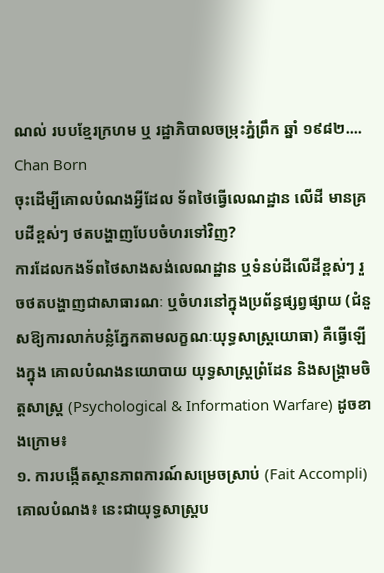ណល់ របបខ្មែរក្រហម ឬ រដ្ឋាភិបាលចម្រុះភ្នំព្រឹក ឆ្នាំ ១៩៨២....
Chan Born
ចុះដើម្បីគោលបំណងអ្វីដែល ទ័ពថៃធ្វើលេណដ្ឋាន លើដី មានគ្របដីខ្ពស់ៗ ថតបង្ហាញបែបចំហរទៅវិញ?
ការដែលកងទ័ពថៃសាងសង់លេណដ្ឋាន ឬទំនប់ដីលើដីខ្ពស់ៗ រួចថតបង្ហាញជាសាធារណៈ ឬចំហរនៅក្នុងប្រព័ន្ធផ្សព្វផ្សាយ (ជំនួសឱ្យការលាក់បន្លំភ្នែកតាមលក្ខណៈយុទ្ធសាស្ត្រយោធា) គឺធ្វើឡើងក្នុង គោលបំណងនយោបាយ យុទ្ធសាស្ត្រព្រំដែន និងសង្រ្គាមចិត្តសាស្ត្រ (Psychological & Information Warfare) ដូចខាងក្រោម៖
១. ការបង្កើតស្ថានភាពការណ៍សម្រេចស្រាប់ (Fait Accompli)
គោលបំណង៖ នេះជាយុទ្ធសាស្ត្រប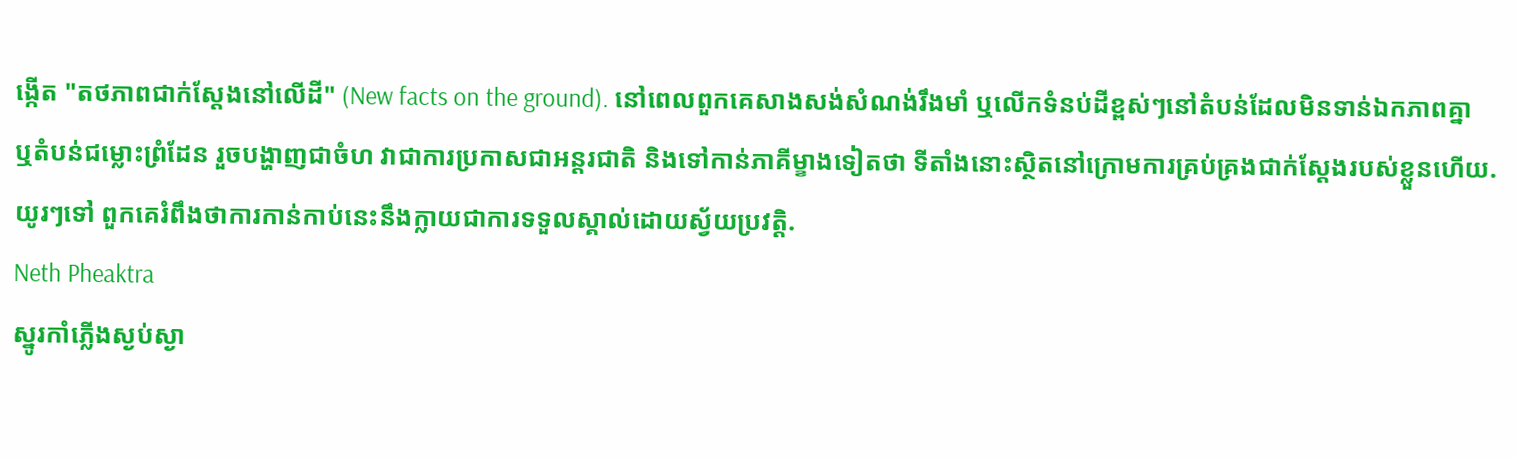ង្កើត "តថភាពជាក់ស្តែងនៅលើដី" (New facts on the ground). នៅពេលពួកគេសាងសង់សំណង់រឹងមាំ ឬលើកទំនប់ដីខ្ពស់ៗនៅតំបន់ដែលមិនទាន់ឯកភាពគ្នា ឬតំបន់ជម្លោះព្រំដែន រួចបង្ហាញជាចំហ វាជាការប្រកាសជាអន្តរជាតិ និងទៅកាន់ភាគីម្ខាងទៀតថា ទីតាំងនោះស្ថិតនៅក្រោមការគ្រប់គ្រងជាក់ស្តែងរបស់ខ្លួនហើយ. យូរៗទៅ ពួកគេរំពឹងថាការកាន់កាប់នេះនឹងក្លាយជាការទទួលស្គាល់ដោយស្វ័យប្រវត្តិ.
Neth Pheaktra
ស្នូរកាំភ្លើងស្ងប់ស្ងា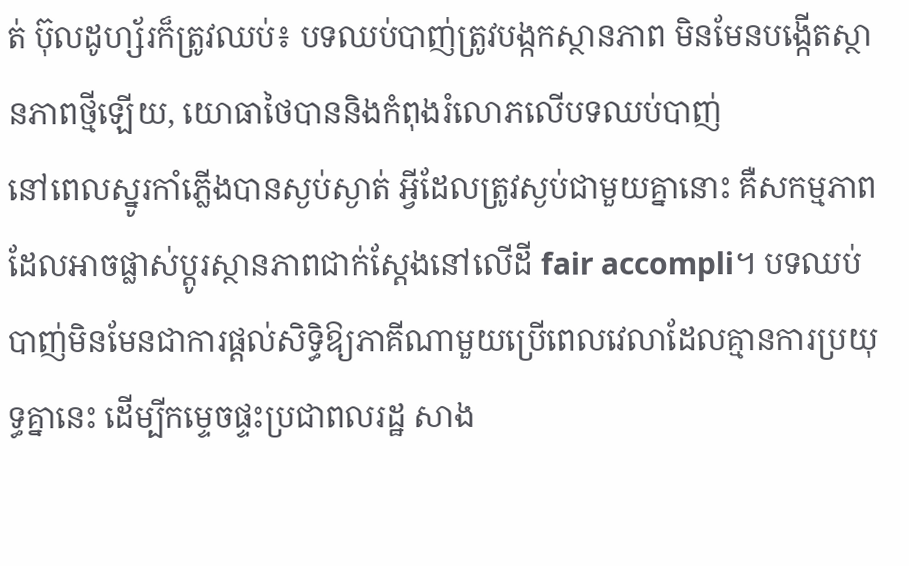ត់ ប៊ុលដូហ្ស័រក៏ត្រូវឈប់៖ បទឈប់បាញ់ត្រូវបង្កកស្ថានភាព មិនមែនបង្កើតស្ថានភាពថ្មីឡើយ, យោធាថៃបាននិងកំពុងរំលោភលើបទឈប់បាញ់
នៅពេលស្នូរកាំភ្លើងបានស្ងប់ស្ងាត់ អ្វីដែលត្រូវស្ងប់ជាមួយគ្នានោះ គឺសកម្មភាពដែលអាចផ្លាស់ប្តូរស្ថានភាពជាក់ស្តែងនៅលើដី fair accompli។ បទឈប់បាញ់មិនមែនជាការផ្តល់សិទ្ធិឱ្យភាគីណាមួយប្រើពេលវេលាដែលគ្មានការប្រយុទ្ធគ្នានេះ ដើម្បីកម្ទេចផ្ទះប្រជាពលរដ្ឋ សាង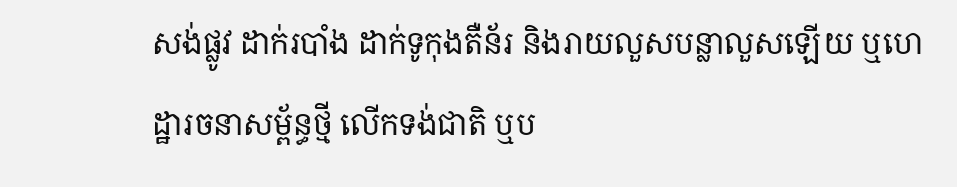សង់ផ្លូវ ដាក់របាំង ដាក់ទូកុងតឺន័រ និងរាយលួសបន្លាលួសឡើយ ឬហេដ្ឋារចនាសម្ព័ន្ធថ្មី លើកទង់ជាតិ ឬប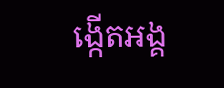ង្កើតអង្គ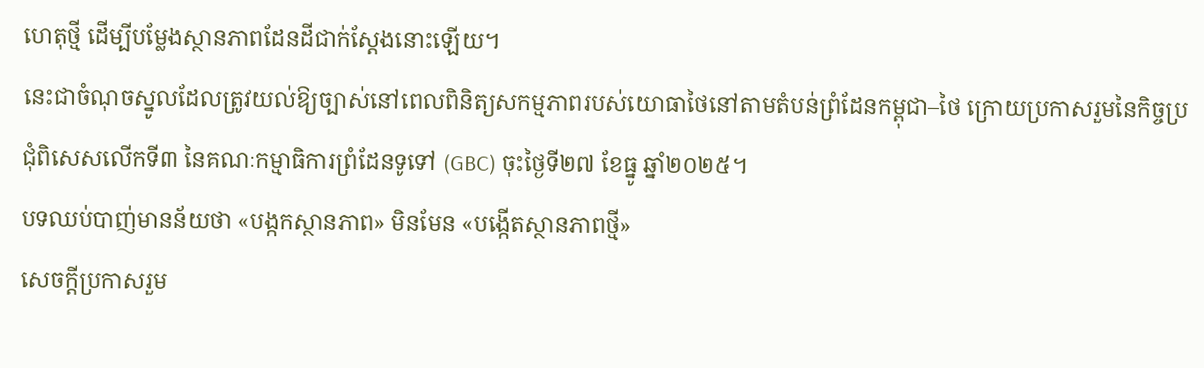ហេតុថ្មី ដើម្បីបម្លែងស្ថានភាពដែនដីជាក់ស្តែងនោះឡើយ។
នេះជាចំណុចស្នូលដែលត្រូវយល់ឱ្យច្បាស់នៅពេលពិនិត្យសកម្មភាពរបស់យោធាថៃនៅតាមតំបន់ព្រំដែនកម្ពុជា–ថៃ ក្រោយប្រកាសរួមនៃកិច្ចប្រជុំពិសេសលើកទី៣ នៃគណៈកម្មាធិការព្រំដែនទូទៅ (GBC) ចុះថ្ងៃទី២៧ ខែធ្នូ ឆ្នាំ២០២៥។
បទឈប់បាញ់មានន័យថា «បង្កកស្ថានភាព» មិនមែន «បង្កើតស្ថានភាពថ្មី»
សេចក្តីប្រកាសរួម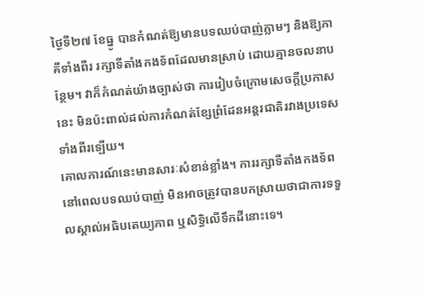ថ្ងៃទី២៧ ខែធ្នូ បានកំណត់ឱ្យមានបទឈប់បាញ់ភ្លាមៗ និងឱ្យភាគីទាំងពីរ រក្សាទីតាំងកងទ័ពដែលមានស្រាប់ ដោយគ្មានចលនាបន្ថែម។ វាក៏កំណត់យ៉ាងច្បាស់ថា ការរៀបចំក្រោមសេចក្តីប្រកាសនេះ មិនប៉ះពាល់ដល់ការកំណត់ខ្សែព្រំដែនអន្តរជាតិរវាងប្រទេសទាំងពីរឡើយ។
គោលការណ៍នេះមានសារៈសំខាន់ខ្លាំង។ ការរក្សាទីតាំងកងទ័ពនៅពេលបទឈប់បាញ់ មិនអាចត្រូវបានបកស្រាយថាជាការទទួលស្គាល់អធិបតេយ្យភាព ឬសិទ្ធិលើទឹកដីនោះទេ។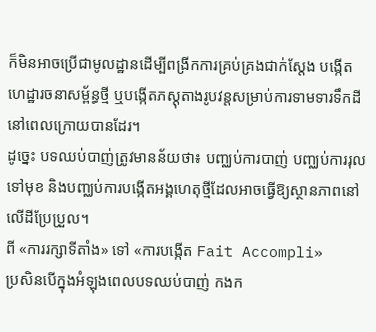ក៏មិនអាចប្រើជាមូលដ្ឋានដើម្បីពង្រីកការគ្រប់គ្រងជាក់ស្តែង បង្កើតហេដ្ឋារចនាសម្ព័ន្ធថ្មី ឬបង្កើតភស្តុតាងរូបវន្តសម្រាប់ការទាមទារទឹកដីនៅពេលក្រោយបានដែរ។
ដូច្នេះ បទឈប់បាញ់ត្រូវមានន័យថា៖ បញ្ឈប់ការបាញ់ បញ្ឈប់ការរុលទៅមុខ និងបញ្ឈប់ការបង្កើតអង្គហេតុថ្មីដែលអាចធ្វើឱ្យស្ថានភាពនៅលើដីប្រែប្រួល។
ពី «ការរក្សាទីតាំង» ទៅ «ការបង្កើត Fait Accompli»
ប្រសិនបើក្នុងអំឡុងពេលបទឈប់បាញ់ កងក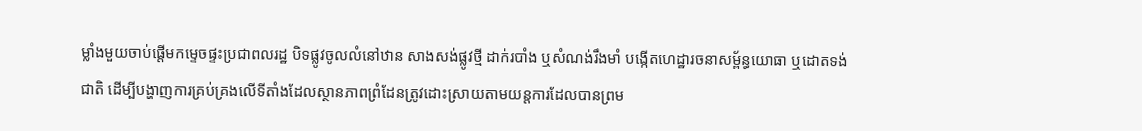ម្លាំងមួយចាប់ផ្តើមកម្ទេចផ្ទះប្រជាពលរដ្ឋ បិទផ្លូវចូលលំនៅឋាន សាងសង់ផ្លូវថ្មី ដាក់របាំង ឬសំណង់រឹងមាំ បង្កើតហេដ្ឋារចនាសម្ព័ន្ធយោធា ឬដោតទង់ជាតិ ដើម្បីបង្ហាញការគ្រប់គ្រងលើទីតាំងដែលស្ថានភាពព្រំដែនត្រូវដោះស្រាយតាមយន្តការដែលបានព្រម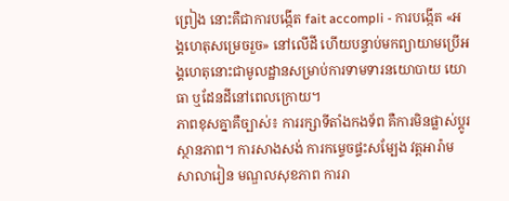ព្រៀង នោះគឺជាការបង្កើត fait accompli - ការបង្កើត «អង្គហេតុសម្រេចរួច» នៅលើដី ហើយបន្ទាប់មកព្យាយាមប្រើអង្គហេតុនោះជាមូលដ្ឋានសម្រាប់ការទាមទារនយោបាយ យោធា ឬដែនដីនៅពេលក្រោយ។
ភាពខុសគ្នាគឺច្បាស់៖ ការរក្សាទីតាំងកងទ័ព គឺការមិនផ្លាស់ប្តូរស្ថានភាព។ ការសាងសង់ ការកម្ទេចផ្ទះសម្បែង វត្តអារ៉ាម សាលារៀន មណ្ឌលសុខភាព ការរា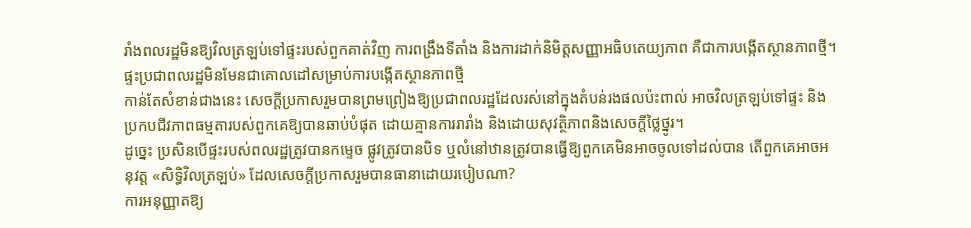រាំងពលរដ្ឋមិនឱ្យវិលត្រឡប់ទៅផ្ទះរបស់ពួកគាត់វិញ ការពង្រឹងទីតាំង និងការដាក់និមិត្តសញ្ញាអធិបតេយ្យភាព គឺជាការបង្កើតស្ថានភាពថ្មី។
ផ្ទះប្រជាពលរដ្ឋមិនមែនជាគោលដៅសម្រាប់ការបង្កើតស្ថានភាពថ្មី
កាន់តែសំខាន់ជាងនេះ សេចក្តីប្រកាសរួមបានព្រមព្រៀងឱ្យប្រជាពលរដ្ឋដែលរស់នៅក្នុងតំបន់រងផលប៉ះពាល់ អាចវិលត្រឡប់ទៅផ្ទះ និងប្រកបជីវភាពធម្មតារបស់ពួកគេឱ្យបានឆាប់បំផុត ដោយគ្មានការរារាំង និងដោយសុវត្ថិភាពនិងសេចក្តីថ្លៃថ្នូរ។
ដូច្នេះ ប្រសិនបើផ្ទះរបស់ពលរដ្ឋត្រូវបានកម្ទេច ផ្លូវត្រូវបានបិទ ឬលំនៅឋានត្រូវបានធ្វើឱ្យពួកគេមិនអាចចូលទៅដល់បាន តើពួកគេអាចអនុវត្ត «សិទ្ធិវិលត្រឡប់» ដែលសេចក្តីប្រកាសរួមបានធានាដោយរបៀបណា?
ការអនុញ្ញាតឱ្យ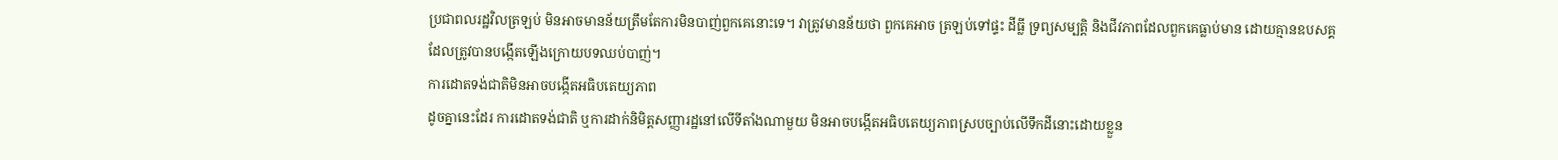ប្រជាពលរដ្ឋវិលត្រឡប់ មិនអាចមានន័យត្រឹមតែការមិនបាញ់ពួកគេនោះទេ។ វាត្រូវមានន័យថា ពួកគេអាច ត្រឡប់ទៅផ្ទះ ដីធ្លី ទ្រព្យសម្បត្តិ និងជីវភាពដែលពួកគេធ្លាប់មាន ដោយគ្មានឧបសគ្គដែលត្រូវបានបង្កើតឡើងក្រោយបទឈប់បាញ់។
ការដោតទង់ជាតិមិនអាចបង្កើតអធិបតេយ្យភាព
ដូចគ្នានេះដែរ ការដោតទង់ជាតិ ឬការដាក់និមិត្តសញ្ញារដ្ឋនៅលើទីតាំងណាមួយ មិនអាចបង្កើតអធិបតេយ្យភាពស្របច្បាប់លើទឹកដីនោះដោយខ្លួន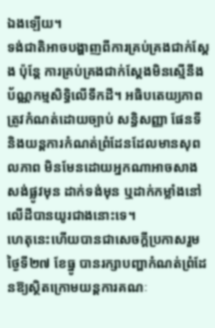ឯងឡើយ។
ទង់ជាតិអាចបង្ហាញពីការគ្រប់គ្រងជាក់ស្តែង ប៉ុន្តែ ការគ្រប់គ្រងជាក់ស្តែងមិនស្មើនឹងប័ណ្ណកម្មសិទ្ធិលើទឹកដី។ អធិបតេយ្យភាពត្រូវកំណត់ដោយច្បាប់ សន្ធិសញ្ញា ផែនទី និងយន្តការកំណត់ព្រំដែនដែលមានសុពលភាព មិនមែនដោយអ្នកណាអាចសាងសង់ផ្លូវមុន ដាក់ទង់មុន ឬដាក់កម្លាំងនៅលើដីបានយូរជាងនោះទេ។
ហេតុនេះហើយបានជាសេចក្តីប្រកាសរួមថ្ងៃទី២៧ ខែធ្នូ បានរក្សាបញ្ហាកំណត់ព្រំដែនឱ្យស្ថិតក្រោមយន្តការគណៈ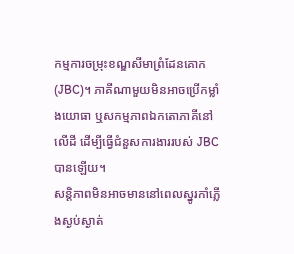កម្មការចម្រុះខណ្ឌសីមាព្រំដែនគោក (JBC)។ ភាគីណាមួយមិនអាចប្រើកម្លាំងយោធា ឬសកម្មភាពឯកតោភាគីនៅលើដី ដើម្បីធ្វើជំនួសការងាររបស់ JBC បានឡើយ។
សន្តិភាពមិនអាចមាននៅពេលស្នូរកាំភ្លើងស្ងប់ស្ងាត់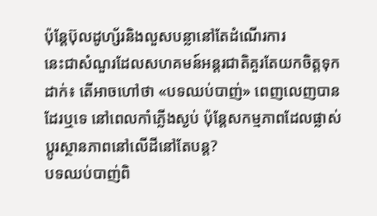ប៉ុន្តែប៊ុលដូហ្ស័រនិងលួសបន្លានៅតែដំណើរការ
នេះជាសំណួរដែលសហគមន៍អន្តរជាតិគួរតែយកចិត្តទុកដាក់៖ តើអាចហៅថា «បទឈប់បាញ់» ពេញលេញបានដែរឬទេ នៅពេលកាំភ្លើងស្ងប់ ប៉ុន្តែសកម្មភាពដែលផ្លាស់ប្តូរស្ថានភាពនៅលើដីនៅតែបន្ត?
បទឈប់បាញ់ពិ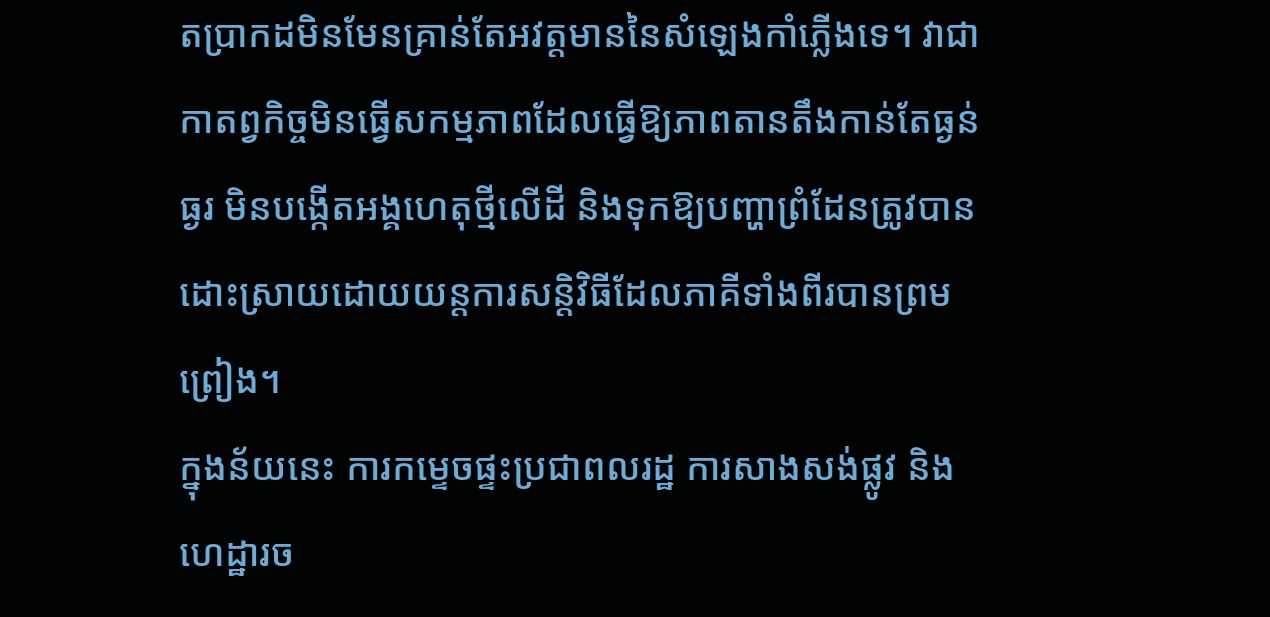តប្រាកដមិនមែនគ្រាន់តែអវត្តមាននៃសំឡេងកាំភ្លើងទេ។ វាជាកាតព្វកិច្ចមិនធ្វើសកម្មភាពដែលធ្វើឱ្យភាពតានតឹងកាន់តែធ្ងន់ធ្ងរ មិនបង្កើតអង្គហេតុថ្មីលើដី និងទុកឱ្យបញ្ហាព្រំដែនត្រូវបានដោះស្រាយដោយយន្តការសន្តិវិធីដែលភាគីទាំងពីរបានព្រមព្រៀង។
ក្នុងន័យនេះ ការកម្ទេចផ្ទះប្រជាពលរដ្ឋ ការសាងសង់ផ្លូវ និងហេដ្ឋារច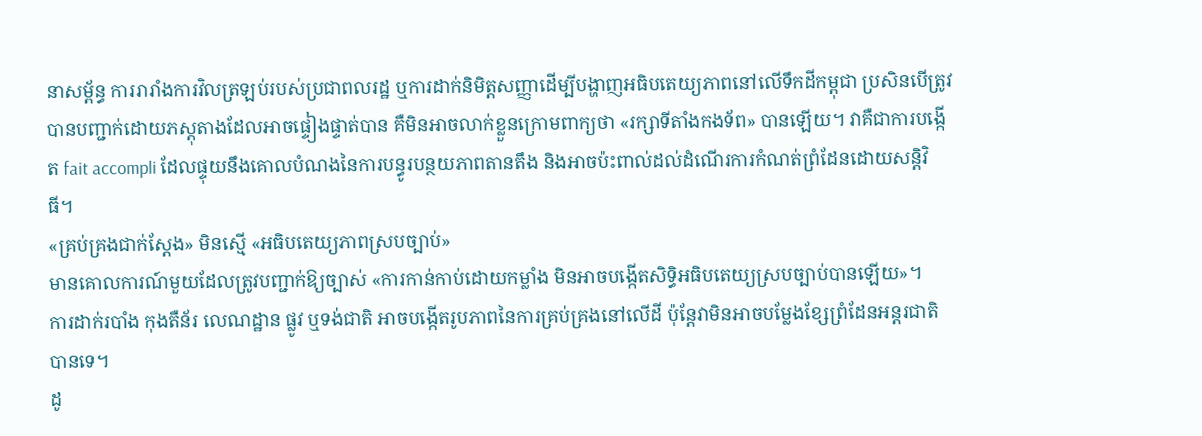នាសម្ព័ន្ធ ការរារាំងការវិលត្រឡប់របស់ប្រជាពលរដ្ឋ ឬការដាក់និមិត្តសញ្ញាដើម្បីបង្ហាញអធិបតេយ្យភាពនៅលើទឹកដីកម្ពុជា ប្រសិនបើត្រូវបានបញ្ជាក់ដោយភស្តុតាងដែលអាចផ្ទៀងផ្ទាត់បាន គឺមិនអាចលាក់ខ្លួនក្រោមពាក្យថា «រក្សាទីតាំងកងទ័ព» បានឡើយ។ វាគឺជាការបង្កើត fait accompli ដែលផ្ទុយនឹងគោលបំណងនៃការបន្ធូរបន្ថយភាពតានតឹង និងអាចប៉ះពាល់ដល់ដំណើរការកំណត់ព្រំដែនដោយសន្តិវិធី។
«គ្រប់គ្រងជាក់ស្តែង» មិនស្មើ «អធិបតេយ្យភាពស្របច្បាប់»
មានគោលការណ៍មួយដែលត្រូវបញ្ជាក់ឱ្យច្បាស់ «ការកាន់កាប់ដោយកម្លាំង មិនអាចបង្កើតសិទ្ធិអធិបតេយ្យស្របច្បាប់បានឡើយ»។
ការដាក់របាំង កុងតឺន័រ លេណដ្ឋាន ផ្លូវ ឬទង់ជាតិ អាចបង្កើតរូបភាពនៃការគ្រប់គ្រងនៅលើដី ប៉ុន្តែវាមិនអាចបម្លែងខ្សែព្រំដែនអន្តរជាតិបានទេ។
ដូ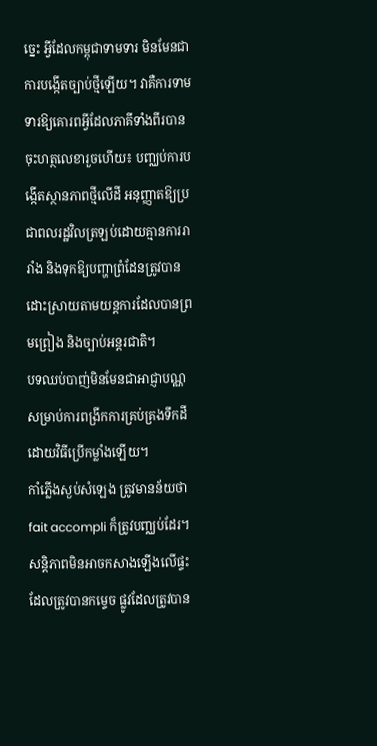ច្នេះ អ្វីដែលកម្ពុជាទាមទារ មិនមែនជាការបង្កើតច្បាប់ថ្មីឡើយ។ វាគឺការទាមទារឱ្យគោរពអ្វីដែលភាគីទាំងពីរបានចុះហត្ថលេខារួចហើយ៖ បញ្ឈប់ការបង្កើតស្ថានភាពថ្មីលើដី អនុញ្ញាតឱ្យប្រជាពលរដ្ឋវិលត្រឡប់ដោយគ្មានការរារាំង និងទុកឱ្យបញ្ហាព្រំដែនត្រូវបានដោះស្រាយតាមយន្តការដែលបានព្រមព្រៀង និងច្បាប់អន្តរជាតិ។
បទឈប់បាញ់មិនមែនជាអាជ្ញាបណ្ណសម្រាប់ការពង្រីកការគ្រប់គ្រងទឹកដីដោយវិធីប្រើកម្លាំងឡើយ។
កាំភ្លើងស្ងប់សំឡេង ត្រូវមានន័យថា fait accompli ក៏ត្រូវបញ្ឈប់ដែរ។ សន្តិភាពមិនអាចកសាងឡើងលើផ្ទះដែលត្រូវបានកម្ទេច ផ្លូវដែលត្រូវបាន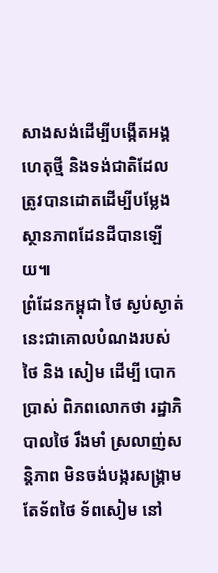សាងសង់ដើម្បីបង្កើតអង្គហេតុថ្មី និងទង់ជាតិដែលត្រូវបានដោតដើម្បីបម្លែងស្ថានភាពដែនដីបានឡើយ៕
ព្រំដែនកម្ពុជា ថៃ ស្ងប់ស្ងាត់ នេះជាគោលបំណងរបស់ ថៃ និង សៀម ដើម្បី បោកប្រាស់ ពិភពលោកថា រដ្ឋាភិបាលថៃ រឹងមាំ ស្រលាញ់សន្តិភាព មិនចង់បង្ករសង្រ្គាម តែទ័ពថៃ ទ័ពសៀម នៅ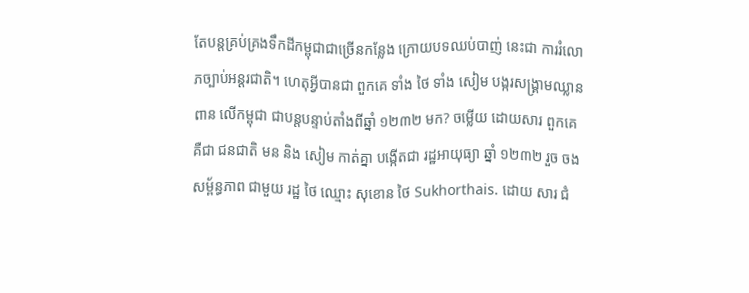តែបន្តគ្រប់គ្រងទឹកដីកម្ពុជាជាច្រើនកន្លែង ក្រោយបទឈប់បាញ់ នេះជា ការរំលោភច្បាប់អន្តរជាតិ។ ហេតុអ្វីបានជា ពួកគេ ទាំង ថៃ ទាំង សៀម បង្ករសង្រ្គាមឈ្លានពាន លើកម្ពុជា ជាបន្តបន្ទាប់តាំងពីឆ្នាំ ១២៣២ មក? ចម្លើយ ដោយសារ ពួកគេ គឺជា ជនជាតិ មន និង សៀម កាត់គ្នា បង្កើតជា រដ្ឋអាយុធ្យា ឆ្នាំ ១២៣២ រួច ចងសម្ព័ន្ធភាព ជាមួយ រដ្ឋ ថៃ ឈ្មោះ សុខោន ថៃ Sukhorthais. ដោយ សារ ជំ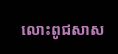លោះពូជសាស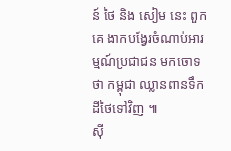ន៍ ថៃ និង សៀម នេះ ពួកគេ ងាកបង្វែរចំណាប់អារម្មណ៍ប្រជាជន មកចោទថា កម្ពុជា ឈ្លានពានទឹកដីថៃទៅវិញ ៕
ស៊ី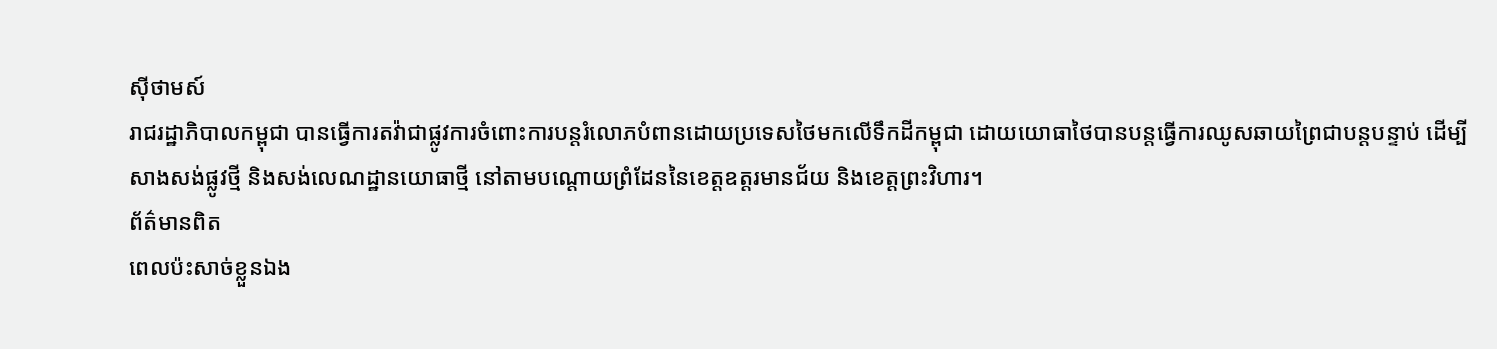ស៊ីថាមស៍
រាជរដ្ឋាភិបាលកម្ពុជា បានធ្វើការតវ៉ាជាផ្លូវការចំពោះការបន្តរំលោភបំពានដោយប្រទេសថៃមកលើទឹកដីកម្ពុជា ដោយយោធាថៃបានបន្តធ្វើការឈូសឆាយព្រៃជាបន្តបន្ទាប់ ដើម្បីសាងសង់ផ្លូវថ្មី និងសង់លេណដ្ឋានយោធាថ្មី នៅតាមបណ្តោយព្រំដែននៃខេត្តឧត្តរមានជ័យ និងខេត្តព្រះវិហារ។
ព័ត៌មានពិត
ពេលប៉ះសាច់ខ្លួនឯង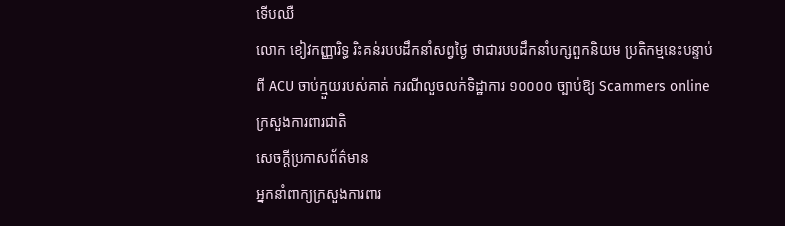ទើបឈឺ
លោក ខៀវកញ្ញារិទ្ធ រិះគន់របបដឹកនាំសព្វថ្ងៃ ថាជារបបដឹកនាំបក្សពួកនិយម ប្រតិកម្មនេះបន្ទាប់ពី ACU ចាប់ក្មួយរបស់គាត់ ករណីលួចលក់ទិដ្ឋាការ ១០០០០ ច្បាប់ឱ្យ Scammers online
ក្រសួងការពារជាតិ
សេចក្តីប្រកាសព័ត៌មាន
អ្នកនាំពាក្យក្រសួងការពារ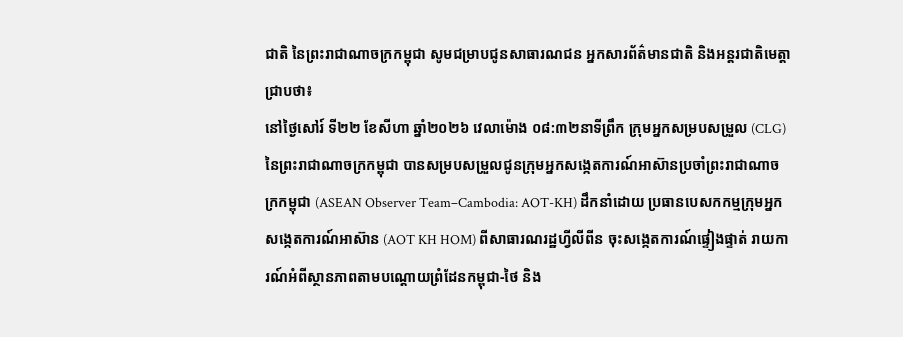ជាតិ នៃព្រះរាជាណាចក្រកម្ពុជា សូមជម្រាបជូនសាធារណជន អ្នកសារព័ត៌មានជាតិ និងអន្តរជាតិមេត្តាជ្រាបថា៖
នៅថ្ងៃសៅរ៍ ទី២២ ខែសីហា ឆ្នាំ២០២៦ វេលាម៉ោង ០៨:៣២នាទីព្រឹក ក្រុមអ្នកសម្របសម្រួល (CLG) នៃព្រះរាជាណាចក្រកម្ពុជា បានសម្របសម្រួលជូនក្រុមអ្នកសង្កេតការណ៍អាស៊ានប្រចាំព្រះរាជាណាចក្រកម្ពុជា (ASEAN Observer Team–Cambodia: AOT-KH) ដឹកនាំដោយ ប្រធានបេសកកម្មក្រុមអ្នកសង្កេតការណ៍អាស៊ាន (AOT KH HOM) ពីសាធារណរដ្ឋហ្វីលីពីន ចុះសង្កេតការណ៍ផ្ទៀងផ្ទាត់ រាយការណ៍អំពីស្ថានភាពតាមបណ្តោយព្រំដែនកម្ពុជា-ថៃ និង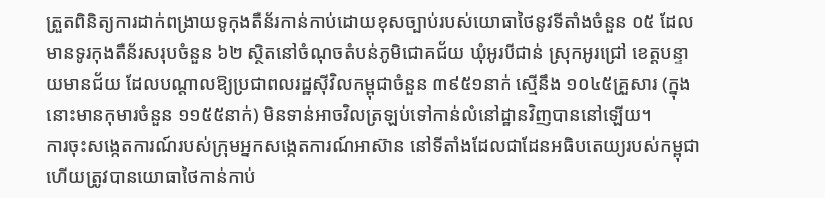ត្រួតពិនិត្យការដាក់ពង្រាយទូកុងតឺន័រកាន់កាប់ដោយខុសច្បាប់របស់យោធាថៃនូវទីតាំងចំនួន ០៥ ដែលមានទូរកុងតឺន័រសរុបចំនួន ៦២ ស្ថិតនៅចំណុចតំបន់ភូមិជោគជ័យ ឃុំអូរបីជាន់ ស្រុកអូរជ្រៅ ខេត្តបន្ទាយមានជ័យ ដែលបណ្តាលឱ្យប្រជាពលរដ្ឋស៊ីវិលកម្ពុជាចំនួន ៣៩៥១នាក់ ស្មើនឹង ១០៤៥គ្រួសារ (ក្នុងនោះមានកុមារចំនួន ១១៥៥នាក់) មិនទាន់អាចវិលត្រឡប់ទៅកាន់លំនៅដ្ឋានវិញបាននៅឡើយ។
ការចុះសង្កេតការណ៍របស់ក្រុមអ្នកសង្កេតការណ៍អាស៊ាន នៅទីតាំងដែលជាដែនអធិបតេយ្យរបស់កម្ពុជា ហើយត្រូវបានយោធាថៃកាន់កាប់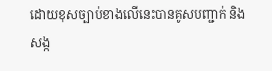ដោយខុសច្បាប់ខាងលើនេះបានគូសបញ្ជាក់ និងសង្ក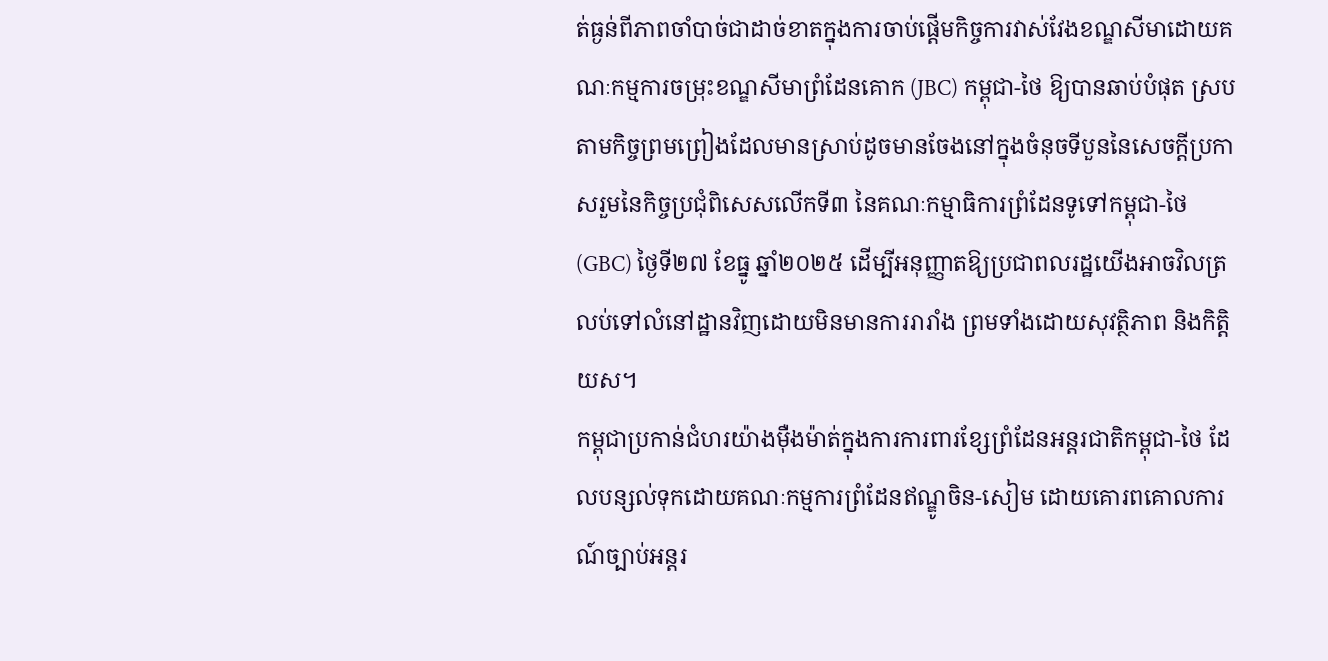ត់ធ្ងន់ពីភាពចាំបាច់ជាដាច់ខាតក្នុងការចាប់ផ្តើមកិច្ចការវាស់វែងខណ្ឌសីមាដោយគណៈកម្មការចម្រុះខណ្ឌសីមាព្រំដែនគោក (JBC) កម្ពុជា-ថៃ ឱ្យបានឆាប់បំផុត ស្របតាមកិច្ចព្រមព្រៀងដែលមានស្រាប់ដូចមានចែងនៅក្នុងចំនុចទីបួននៃសេចក្តីប្រកាសរួមនៃកិច្ចប្រជុំពិសេសលើកទី៣ នៃគណៈកម្មាធិការព្រំដែនទូទៅកម្ពុជា-ថៃ (GBC) ថ្ងៃទី២៧ ខែធ្នូ ឆ្នាំ២០២៥ ដើម្បីអនុញ្ញាតឱ្យប្រជាពលរដ្ឋយើងអាចវិលត្រលប់ទៅលំនៅដ្ឋានវិញដោយមិនមានការរារាំង ព្រមទាំងដោយសុវត្ថិភាព និងកិត្តិយស។
កម្ពុជាប្រកាន់ជំហរយ៉ាងម៉ឺងម៉ាត់ក្នុងការការពារខ្សែព្រំដែនអន្តរជាតិកម្ពុជា-ថៃ ដែលបន្សល់ទុកដោយគណៈកម្មការព្រំដែនឥណ្ឌូចិន-សៀម ដោយគោរពគោលការណ៍ច្បាប់អន្តរ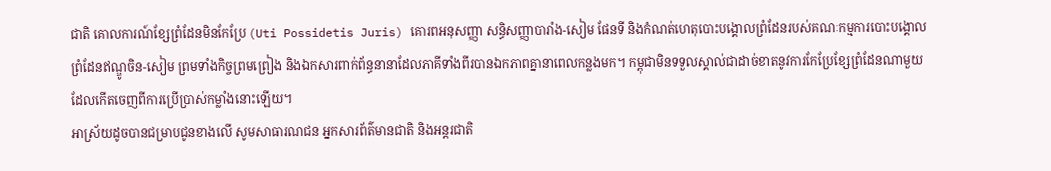ជាតិ គោលការណ៍ខ្សែព្រំដែនមិនកែប្រែ (Uti Possidetis Juris) គោរពអនុសញ្ញា សន្ធិសញ្ញាបារាំង-សៀម ផែនទី និងកំណត់ហេតុបោះបង្គោលព្រំដែនរបស់គណៈកម្មការបោះបង្គោលព្រំដែនឥណ្ឌូចិន-សៀម ព្រមទាំងកិច្ចព្រមព្រៀង និងឯកសារពាក់ព័ន្ធនានាដែលភាគីទាំងពីរបានឯកភាពគ្នានាពេលកន្លងមក។ កម្ពុជាមិនទទួលស្គាល់ជាដាច់ខាតនូវការកែប្រែខ្សែព្រំដែនណាមួយដែលកើតចេញពីការប្រើប្រាស់កម្លាំងនោះឡើយ។
អាស្រ័យដូចបានជម្រាបជូនខាងលើ សូមសាធារណជន អ្នកសារព័ត៌មានជាតិ និងអន្តរជាតិ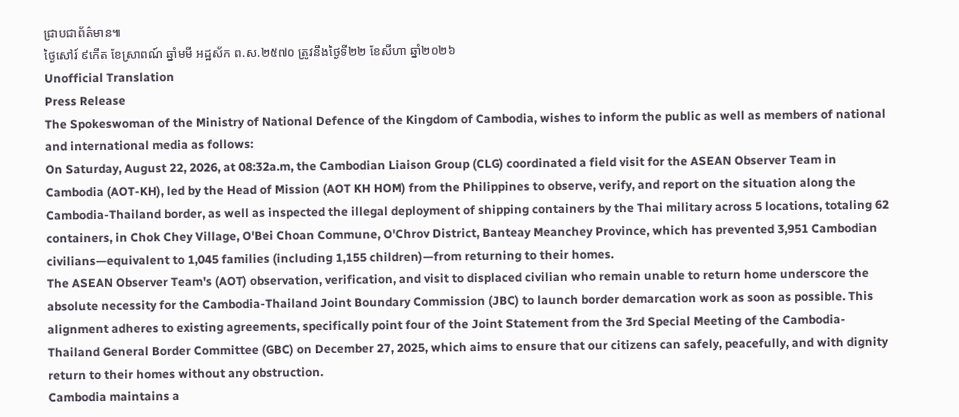ជ្រាបជាព័ត៌មាន៕
ថ្ងៃសៅរ៍ ៩កើត ខែស្រាពណ៍ ឆ្នាំមមី អដ្ឋស័ក ព.ស.២៥៧០ ត្រូវនឹងថ្ងៃទី២២ ខែសីហា ឆ្នាំ២០២៦
Unofficial Translation
Press Release
The Spokeswoman of the Ministry of National Defence of the Kingdom of Cambodia, wishes to inform the public as well as members of national and international media as follows:
On Saturday, August 22, 2026, at 08:32a.m, the Cambodian Liaison Group (CLG) coordinated a field visit for the ASEAN Observer Team in Cambodia (AOT-KH), led by the Head of Mission (AOT KH HOM) from the Philippines to observe, verify, and report on the situation along the Cambodia-Thailand border, as well as inspected the illegal deployment of shipping containers by the Thai military across 5 locations, totaling 62 containers, in Chok Chey Village, O'Bei Choan Commune, O'Chrov District, Banteay Meanchey Province, which has prevented 3,951 Cambodian civilians—equivalent to 1,045 families (including 1,155 children)—from returning to their homes.
The ASEAN Observer Team's (AOT) observation, verification, and visit to displaced civilian who remain unable to return home underscore the absolute necessity for the Cambodia-Thailand Joint Boundary Commission (JBC) to launch border demarcation work as soon as possible. This alignment adheres to existing agreements, specifically point four of the Joint Statement from the 3rd Special Meeting of the Cambodia-Thailand General Border Committee (GBC) on December 27, 2025, which aims to ensure that our citizens can safely, peacefully, and with dignity return to their homes without any obstruction.
Cambodia maintains a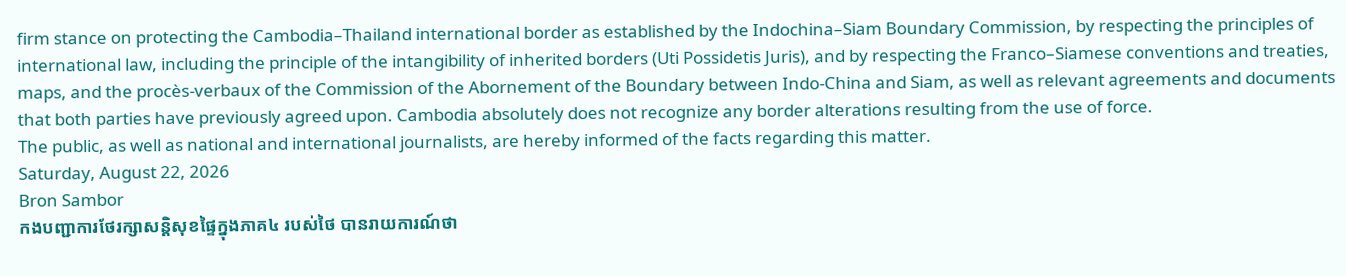firm stance on protecting the Cambodia–Thailand international border as established by the Indochina–Siam Boundary Commission, by respecting the principles of international law, including the principle of the intangibility of inherited borders (Uti Possidetis Juris), and by respecting the Franco–Siamese conventions and treaties, maps, and the procès-verbaux of the Commission of the Abornement of the Boundary between Indo-China and Siam, as well as relevant agreements and documents that both parties have previously agreed upon. Cambodia absolutely does not recognize any border alterations resulting from the use of force.
The public, as well as national and international journalists, are hereby informed of the facts regarding this matter.
Saturday, August 22, 2026
Bron Sambor
កងបញ្ជាការថែរក្សាសន្តិសុខផ្ទៃក្នុងភាគ៤ របស់ថៃ បានរាយការណ៍ថា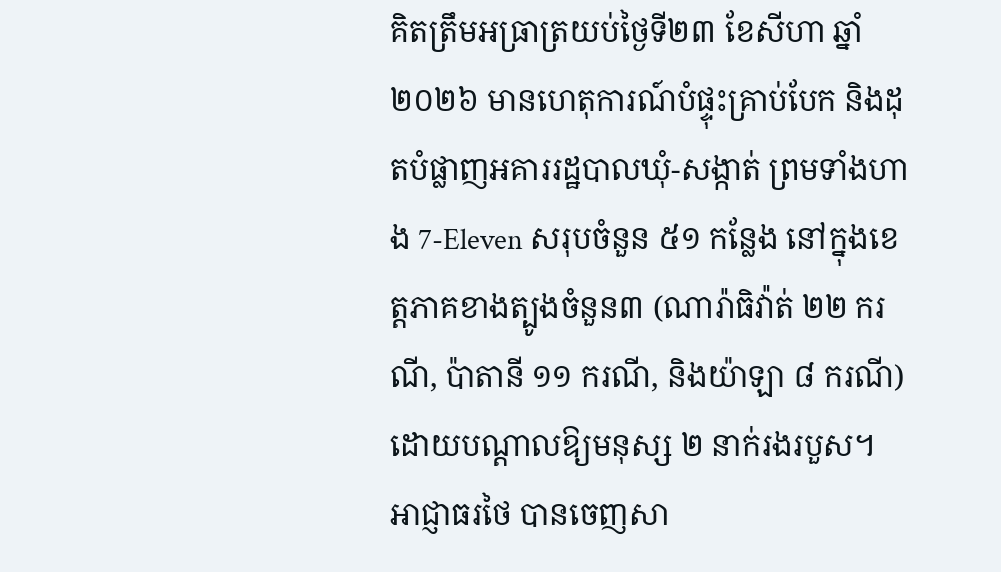គិតត្រឹមអធ្រាត្រយប់ថ្ងៃទី២៣ ខែសីហា ឆ្នាំ២០២៦ មានហេតុការណ៍បំផ្ទុះគ្រាប់បែក និងដុតបំផ្លាញអគាររដ្ឋបាលឃុំ-សង្កាត់ ព្រមទាំងហាង 7-Eleven សរុបចំនួន ៥១ កន្លែង នៅក្នុងខេត្តភាគខាងត្បូងចំនួន៣ (ណារ៉ាធិវ៉ាត់ ២២ ករណី, ប៉ាតានី ១១ ករណី, និងយ៉ាឡា ៨ ករណី) ដោយបណ្តាលឱ្យមនុស្ស ២ នាក់រងរបួស។
អាជ្ញាធរថៃ បានចេញសា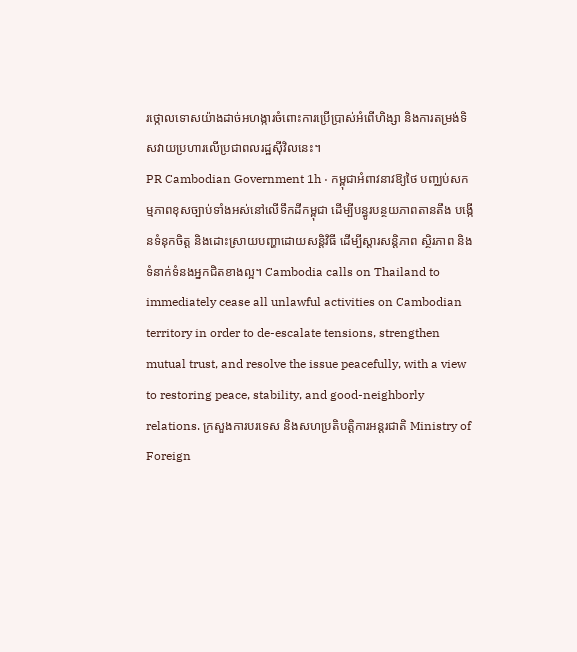រថ្កោលទោសយ៉ាងដាច់អហង្ការចំពោះការប្រើប្រាស់អំពើហិង្សា និងការតម្រង់ទិសវាយប្រហារលើប្រជាពលរដ្ឋស៊ីវិលនេះ។
PR Cambodian Government 1h · កម្ពុជាអំពាវនាវឱ្យថៃ បញ្ឈប់សកម្មភាពខុសច្បាប់ទាំងអស់នៅលើទឹកដីកម្ពុជា ដើម្បីបន្ធូរបន្ថយភាពតានតឹង បង្កើនទំនុកចិត្ត និងដោះស្រាយបញ្ហាដោយសន្តិវិធី ដើម្បីស្តារសន្តិភាព ស្ថិរភាព និងទំនាក់ទំនងអ្នកជិតខាងល្អ។ Cambodia calls on Thailand to immediately cease all unlawful activities on Cambodian territory in order to de-escalate tensions, strengthen mutual trust, and resolve the issue peacefully, with a view to restoring peace, stability, and good-neighborly relations. ក្រសួងការបរទេស និងសហប្រតិបត្តិការអន្តរជាតិ Ministry of Foreign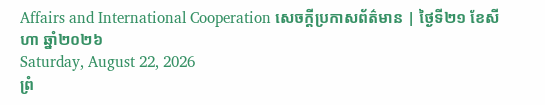Affairs and International Cooperation សេចក្ដីប្រកាសព័ត៌មាន | ថ្ងៃទី២១ ខែសីហា ឆ្នាំ២០២៦
Saturday, August 22, 2026
ព្រំ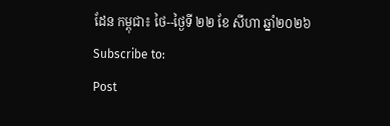ដែន កម្ពុជា៖ ថៃ--ថ្ងៃទី ២២ ខែ សីហា ឆ្នាំ២០២៦
Subscribe to:
Post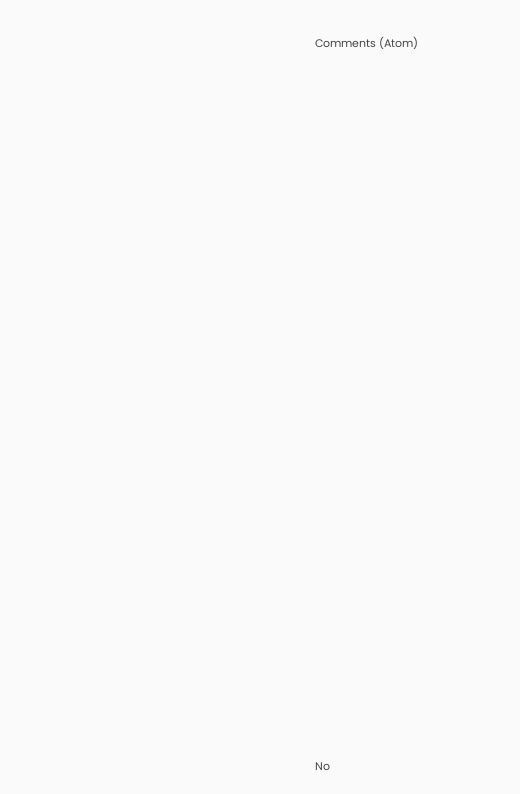Comments (Atom)































No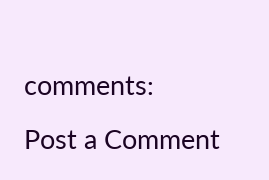comments:
Post a Comment